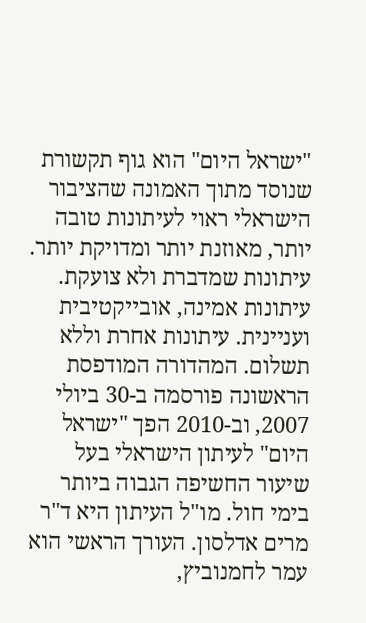"ישראל היום" הוא גוף תקשורת שנוסד מתוך האמונה שהציבור הישראלי ראוי לעיתונות טובה יותר, מאוזנת יותר ומדויקת יותר. עיתונות שמדברת ולא צועקת. עיתונות אמינה, אובייקטיבית ועניינית. עיתונות אחרת וללא תשלום. המהדורה המודפסת הראשונה פורסמה ב-30 ביולי 2007, וב-2010 הפך "ישראל היום" לעיתון הישראלי בעל שיעור החשיפה הגבוה ביותר בימי חול. מו"ל העיתון היא ד"ר מרים אדלסון. העורך הראשי הוא עמר לחמנוביץ,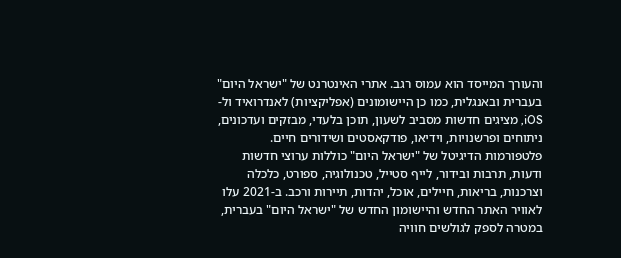והעורך המייסד הוא עמוס רגב. אתרי האינטרנט של "ישראל היום" בעברית ובאנגלית, כמו כן היישומונים (אפליקציות) לאנדרואיד ול-iOS, מציגים חדשות מסביב לשעון, תוכן בלעדי, מבזקים ועדכונים, ניתוחים ופרשנויות, וידיאו, פודקאסטים ושידורים חיים. פלטפורמות הדיגיטל של "ישראל היום" כוללות ערוצי חדשות ודעות, תרבות ובידור, לייף סטייל, טכנולוגיה, ספורט, כלכלה וצרכנות, בריאות, חיילים, אוכל, יהדות, תיירות ורכב. ב-2021 עלו לאוויר האתר החדש והיישומון החדש של "ישראל היום" בעברית, במטרה לספק לגולשים חוויה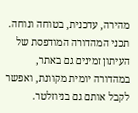מהירה, עדכנית, בטוחה ונוחה. תכני המהדורה המודפסת של העיתון זמינים גם באתר, במהדורה יומית מקוונת, ואפשר לקבל אותם גם בניוזלטר.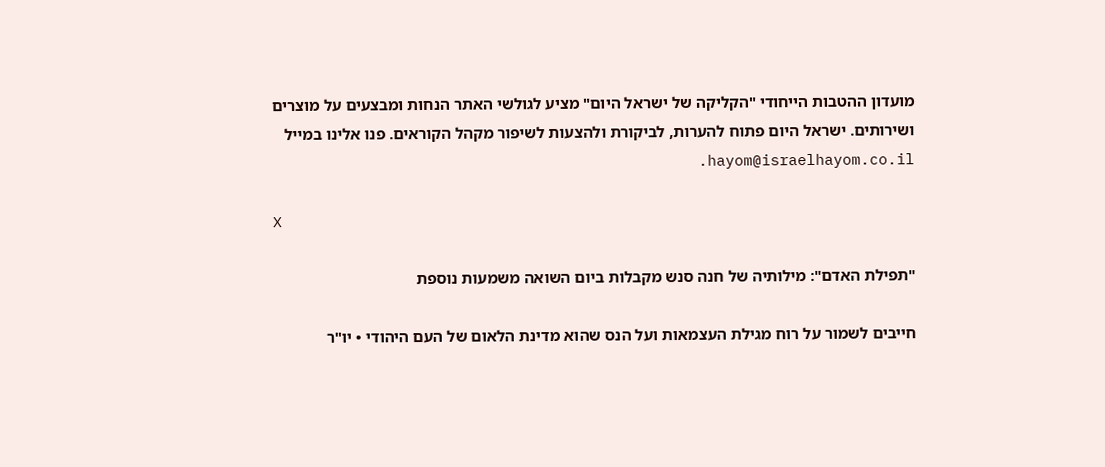מועדון ההטבות הייחודי "הקליקה של ישראל היום" מציע לגולשי האתר הנחות ומבצעים על מוצרים ושירותים. ישראל היום פתוח להערות, לביקורת ולהצעות לשיפור מקהל הקוראים. פנו אלינו במייל hayom@israelhayom.co.il.

X

"תפילת האדם": מילותיה של חנה סנש מקבלות ביום השואה משמעות נוספת

חייבים לשמור על רוח מגילת העצמאות ועל הנס שהוא מדינת הלאום של העם היהודי • יו"ר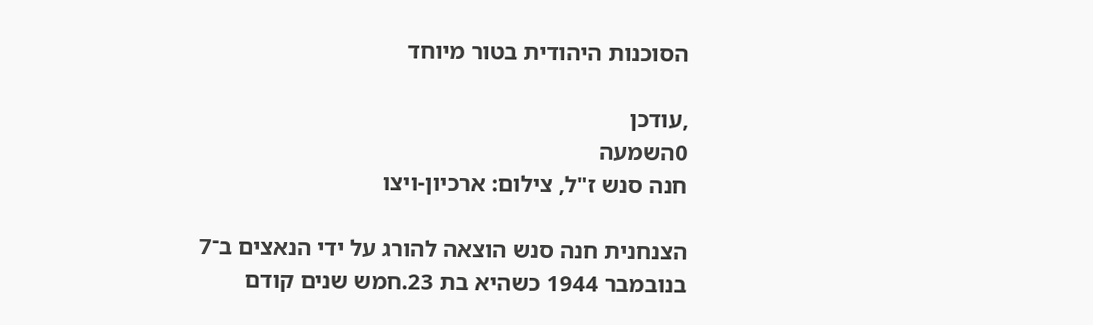הסוכנות היהודית בטור מיוחד

,עודכן
0השמעה
חנה סנש ז"ל, צילום: ארכיון-ויצו

הצנחנית חנה סנש הוצאה להורג על ידי הנאצים ב־7 בנובמבר 1944 כשהיא בת 23.חמש שנים קודם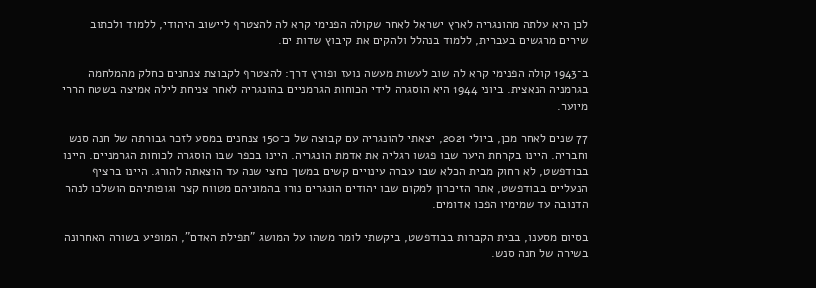לכן היא עלתה מהונגריה לארץ ישראל לאחר שקולה הפנימי קרא לה להצטרף ליישוב היהודי, ללמוד ולכתוב שירים מרגשים בעברית, ללמוד בנהלל ולהקים את קיבוץ שדות ים.

ב־1943 קולה הפנימי קרא לה שוב לעשות מעשה נועז ופורץ דרך: להצטרף לקבוצת צנחנים כחלק מהמלחמה בגרמניה הנאצית. ביוני 1944 היא הוסגרה לידי הכוחות הגרמניים בהונגריה לאחר צניחת לילה אמיצה בשטח הררי מיוער.

77 שנים לאחר מכן, ביולי 2021, יצאתי להונגריה עם קבוצה של כ־150 צנחנים במסע לזכר גבורתה של חנה סנש וחבריה. היינו בקרחת היער שבו פגשו רגליה את אדמת הונגריה. היינו בכפר שבו הוסגרה לכוחות הגרמניים. היינו בבודפשט, לא רחוק מבית הכלא שבו עברה עינויים קשים במשך כחצי שנה עד הוצאתה להורג. היינו ברציף הנעליים בבודפשט, אתר הזיכרון למקום שבו יהודים הונגרים נורו בהמוניהם מטווח קצר וגופותיהם הושלכו לנהר הדנובה עד שמימיו הפכו אדומים.

בסיום מסענו, בבית הקברות בבודפשט, ביקשתי לומר משהו על המושג "תפילת האדם", המופיע בשורה האחרונה בשירה של חנה סנש.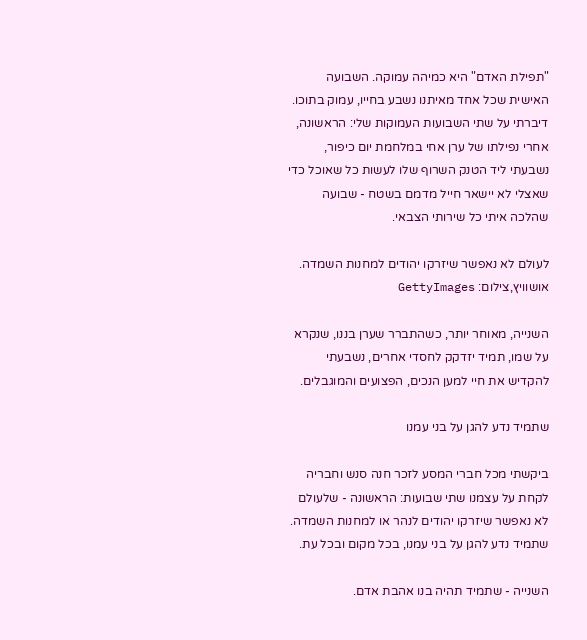"תפילת האדם" היא כמיהה עמוקה. השבועה האישית שכל אחד מאיתנו נשבע בחייו, עמוק בתוכו. דיברתי על שתי השבועות העמוקות שלי: הראשונה, אחרי נפילתו של ערן אחי במלחמת יום כיפור, נשבעתי ליד הטנק השרוף שלו לעשות כל שאוכל כדי שאצלי לא יישאר חייל מדמם בשטח - שבועה שהלכה איתי כל שירותי הצבאי.

לעולם לא נאפשר שיזרקו יהודים למחנות השמדה. אושוויץ,צילום: GettyImages

השנייה, מאוחר יותר, כשהתברר שערן בננו, שנקרא על שמו, תמיד יזדקק לחסדי אחרים, נשבעתי להקדיש את חיי למען הנכים, הפצועים והמוגבלים.

שתמיד נדע להגן על בני עמנו

ביקשתי מכל חברי המסע לזכר חנה סנש וחבריה לקחת על עצמנו שתי שבועות: הראשונה - שלעולם לא נאפשר שיזרקו יהודים לנהר או למחנות השמדה. שתמיד נדע להגן על בני עמנו, בכל מקום ובכל עת.

השנייה - שתמיד תהיה בנו אהבת אדם.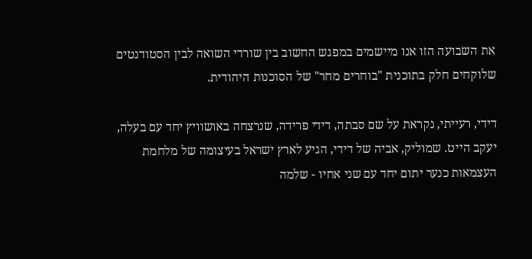את השבועה הזו אנו מיישמים במפגש החשוב בין שורדי השואה לבין הסטודנטים שלוקחים חלק בתוכנית "בוחרים מחר" של הסוכנות היהודית.

דידי, רעייתי, נקראת על שם סבתה, דידי פרידה, שנרצחה באושוויץ יחד עם בעלה, יעקב הייט. שמוליק, אביה של דידי, הגיע לארץ ישראל בעיצומה של מלחמת העצמאות כנער יתום יחד עם שני אחיו - שלמה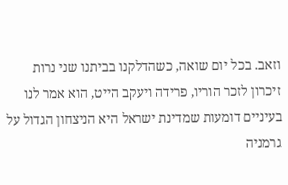וזאב. בכל יום שואה, כשהדלקנו בביתנו שני נרות זיכרון לזכר הוריו, פרידה ויעקב הייט, הוא אמר לנו בעיניים דומעות שמדינת ישראל היא הניצחון הגדול על גרמניה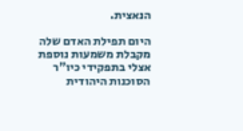הנאצית.

היום תפילת האדם שלה מקבלת משמעות נוספת אצלי בתפקידי כיו"ר הסוכנות היהודית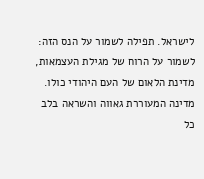לישראל. תפילה לשמור על הנס הזה: לשמור על הרוח של מגילת העצמאות, מדינת הלאום של העם היהודי כולו. מדינה המעוררת גאווה והשראה בלב כל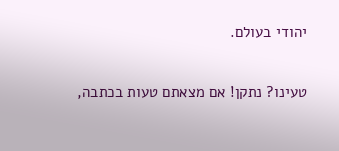יהודי בעולם.

טעינו? נתקן! אם מצאתם טעות בכתבה,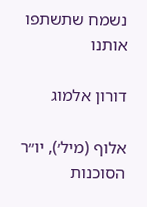נשמח שתשתפו אותנו

דורון אלמוג

אלוף (מיל׳), יו״ר הסוכנות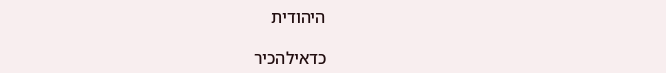היהודית

כדאילהכיר